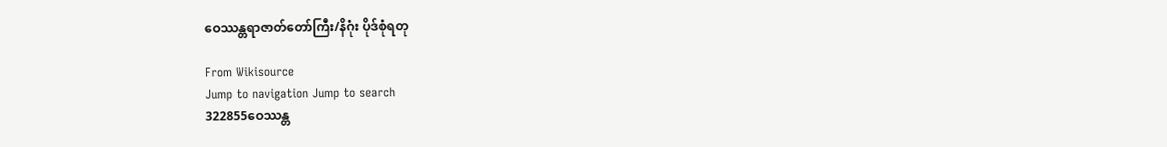ဝေဿန္တရာဇာတ်တော်ကြီး/နိဂုံး ပိုဒ်စုံရတု

From Wikisource
Jump to navigation Jump to search
322855ဝေဿန္တ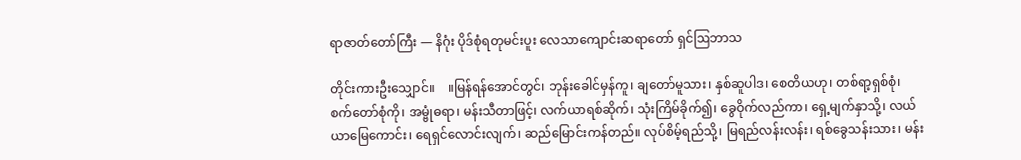ရာဇာတ်တော်ကြီး — နိဂုံး ပိုဒ်စုံရတုမင်းပူး လေသာကျောင်းဆရာတော် ရှင်ဩဘာသ

တိုင်းကားဦးသျှောင်။    ။မြန်ရန်အောင်တွင်၊ ဘုန်းခေါင်မှန်ကူ၊ ချတော်မူသား၊ နှစ်ဆူပါဒ၊ စေတိယဟု၊ တစ်ရာ့ရှစ်စုံ၊ စက်တော်စုံကို၊ အမ္ဗုံဓရာ၊ မန်းသီတာဖြင့်၊ လက်ယာရစ်ဆိုက်၊ သုံးကြိမ်ခိုက်၍၊ ခွေဝိုက်လည်ကာ၊ ရှေ့မျက်နှာသို့၊ လယ်ယာမြေကောင်း၊ ရေရှင်လောင်းလျက်၊ ဆည်မြောင်းကန်တည်။ လုပ်စိမ့်ရည်သို့၊ မြရည်လန်းလန်း၊ ရစ်ခွေသန်းသား၊ မန်း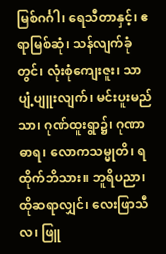မြစ်ဂင်္ဂါ၊ ရေသီတာနှင့်၊ ဧရာမြစ်ဆုံ၊ သန်လျက်ခုံတွင်၊ လုံးစုံကျေးဇူး၊ သာပျံ့ပျူးလျက်၊ မင်းပူးမည်သာ၊ ဂုဏ်ထူးရွာ၌၊ ဂုဏာဓာရ၊ လောကသမ္မုတိ၊ ရထိုက်ဘိသား။ ဘူရိပညာ၊ ထိုဆရာလျှင်၊ လေးဖြာသီလ၊ ဖြူ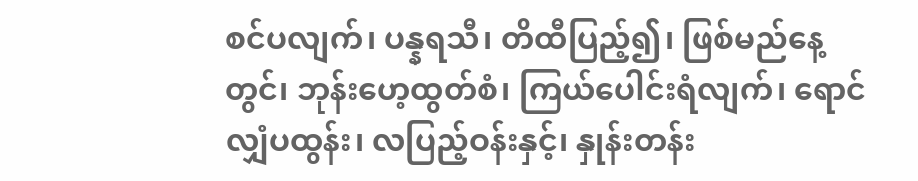စင်ပလျက်၊ ပန္နရသီ၊ တိထီပြည့်၍၊ ဖြစ်မည်နေ့တွင်၊ ဘုန်းဟေ့ထွတ်စံ၊ ကြယ်ပေါင်းရံလျက်၊ ရောင်လျှံပထွန်း၊ လပြည့်ဝန်းနှင့်၊ နှုန်းတန်း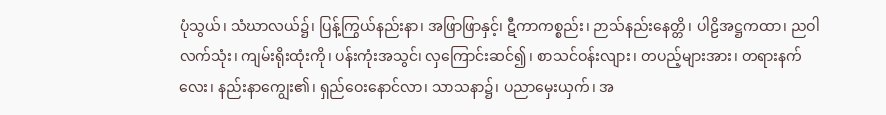ပုံသွယ်၊ သံဃာလယ်၌၊ ပြန့်ကြွယ်နည်းနာ၊ အဖြာဖြာနှင့်၊ ဋီကာကစ္စည်း၊ ဉာသ်နည်းနေတ္တိ၊ ပါဠိအဋ္ဌကထာ၊ ညဝါလက်သုံး၊ ကျမ်းရိုးထုံးကို၊ ပန်းကုံးအသွင်၊ လှကြောင်းဆင်၍၊ စာသင်ဝန်းလျား၊ တပည့်များအား၊ တရားနက်လေး၊ နည်းနာကျွေး၏၊ ရှည်ဝေးနောင်လာ၊ သာသနာ၌၊ ပညာမှေးယှက်၊ အ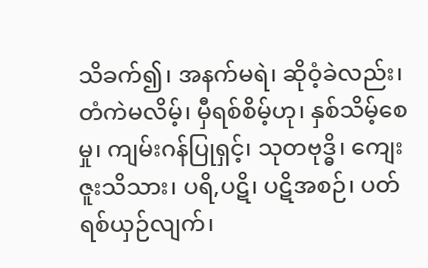သိခက်၍၊ အနက်မရဲ၊ ဆိုဝံ့ခဲလည်း၊ တံကဲမလိမ့်၊ မှီရစ်စိမ့်ဟု၊ နှစ်သိမ့်စေမှု၊ ကျမ်းဂန်ပြုရှင့်၊ သုတဗုဒ္ဓိ၊ ကျေးဇူးသိသား၊ ပရိ,ပဋိ၊ ပဋိအစဉ်၊ ပတ်ရစ်ယှဉ်လျက်၊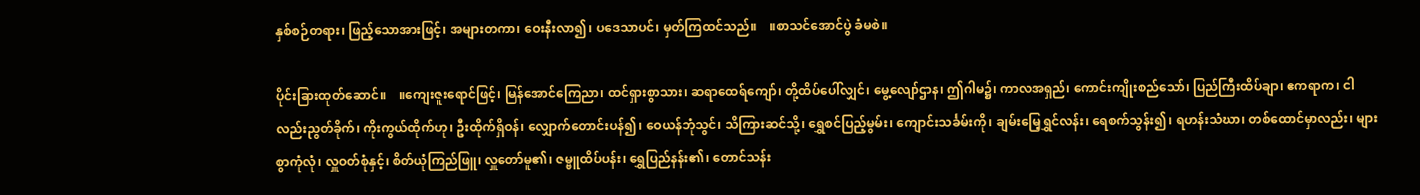နှစ်စဉ်တရား၊ ဖြည့်သောအားဖြင့်၊ အများတကာ၊ ဝေးနီးလာ၍၊ ပဒေသာပင်၊ မှတ်ကြထင်သည်။    ။စာသင်အောင်ပွဲ ခံမစဲ။

ပိုင်းခြားထုတ်ဆောင်။    ။ကျေးဇူးရောင်ဖြင့်၊ မြန်အောင်ကြေညာ၊ ထင်ရှားစွာသား၊ ဆရာထေရ်ကျော်၊ တို့ထိပ်ပေါ်လျှင်၊ မွေ့လျော်ဌာန၊ ဤဂါမ၌၊ ကာလအရှည်၊ ကောင်းကျိုးစည်သော်၊ ပြည်ကြီးထိပ်ချာ၊ ဧကရာက၊ ငါလည်းညွတ်ခိုက်၊ ကိုးကွယ်ထိုက်ဟု၊ ဦးထိုက်ရှိဝန်၊ လျှောက်တောင်းပန်၍၊ ဝေယန်ဘုံသွင်၊ သိကြားဆင်သို့၊ ရွှေစင်ပြည့်မွမ်း၊ ကျောင်းသင်္ခမ်းကို၊ ချမ်းမြေ့ရွှင်လန်း၊ ရေစက်သွန်း၍၊ ရဟန်းသံဃာ၊ တစ်ထောင်မှာလည်း၊ များစွာကုံလုံ၊ လှူဝတ်စုံနှင့်၊ စိတ်ယုံကြည်ဖြူ၊ လှူတော်မူ၏၊ ဇမ္ဗူထိပ်ပန်း၊ ရွှေပြည်နန်း၏၊ တောင်သန်း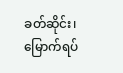ခတ်ဆိုင်း၊ မြောက်ရပ်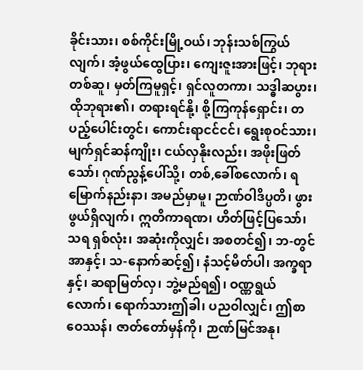ခိုင်းသား၊ စစ်ကိုင်းမြို့ဝယ်၊ ဘုန်းသစ်ကြွယ်လျက်၊ အံ့ဖွယ်ထွေပြား၊ ကျေးဇူးအားဖြင့်၊ ဘုရားတစ်ဆူ၊ မှတ်ကြမူရှင့်၊ ရှင်လူတကာ၊ သဒ္ဓါဆပွား၊ ထိုဘုရား၏၊ တရားရင်နို့၊ စို့ကြကုန်ရှောင်း၊ တပည့်ပေါင်းတွင်၊ ကောင်းရာငင်ငင်၊ ရွေးစုဝင်သား၊ မျက်ရှင်ဆန်ကျိုး၊ ငယ်လှနိုးလည်း၊ အဖိုးဖြတ်သော်၊ ဂုဏ်ညွန့်ပေါ်သို့၊ တစ်,ခေါ်စလောက်၊ ရမြောက်နည်းနာ၊ အမည်မှာမူ၊ ဉာဏ်ဝါဒိပ္ပတိ၊ ဖွားဖွယ်ရှိလျက်၊ ဣတိကာရဏ၊ ဟိတ်ဖြင့်ပြသော်၊ သရ ရှစ်လုံး၊ အဆုံးကိုလျှင်၊ အစတင်၍၊ ဘ-တွင် အာနှင့်၊ သ-နောက်ဆင့်၍၊ နံသင့်မိတ်ပါ၊ အက္ခရာနှင့်၊ ဆရာမြတ်လှ၊ ဘွဲ့မည်ရ၍၊ ဝဏ္ဏရွယ်လောက်၊ ရောက်သားဤခါ၊ ပညဝါလျှင်၊ ဤစာဝေဿန်၊ ဇာတ်တော်မှန်ကို၊ ဉာဏ်မြင်အနု၊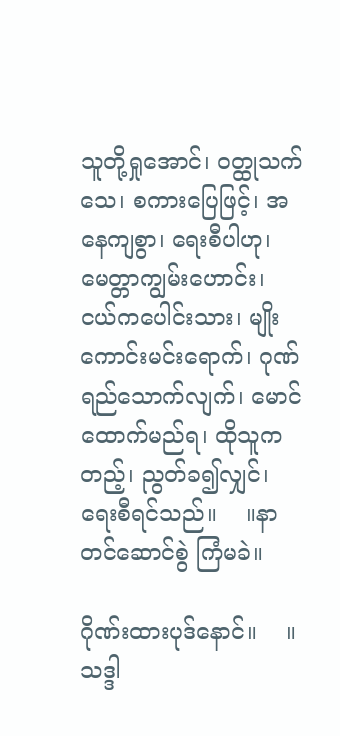သူတို့ရှုအောင်၊ ဝတ္ထုသက်သေ၊ စကားပြေဖြင့်၊ အနေကျစွာ၊ ရေးစီပါဟု၊ မေတ္တာကျွမ်းဟောင်း၊ ငယ်ကပေါင်းသား၊ မျိုးကောင်းမင်းရောက်၊ ဂုဏ်ရည်သောက်လျက်၊ မောင်ထောက်မည်ရ၊ ထိုသူကတည့်၊ ညွတ်ခ၍လျှင်၊ ရေးစီရင်သည်။    ။နာတင်ဆောင်စွဲ ကြံမခဲ။

ဂိုဏ်းထားပုဒ်နောင်။    ။သဒ္ဒါ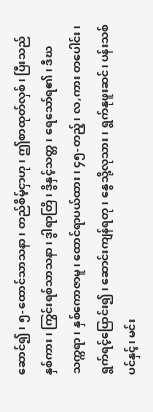ဆောင်၍၊ ၅-ထောင်သာသနာ၊ တည်စိမ့်ငှာဟု၊ ဤစာထုတ်လှစ်၊ ပြီးသည်နှစ်ကား၊ ကြွင်းရစ်သာသနာ၊ ဒွါရာတြိ၊ ဒွိနှင့်သတ္တ၊ ရေသော်ရ၏၊ ဒီဃသက္ကရာ၊ နှစ်ကောဇာမူ၊ ထောင်ရာပယ်ထား၊ ၄၅-တည့်၊ လ,ကား တပေါင်း၊ ရွက်ရင့်ပြောင်း၍၊ ဆောင်းကျန်ရတု၊ နွေသို့လုသား၊ ရွက်နုဖူးဆင်၊ ပန်းသစ်ပင်နှင့်၊ မင်း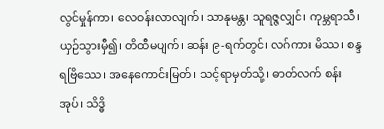လွင်မှုန်ကာ၊ လေဝန်းလာလျက်၊ သာနုမန္တ၊ သူရဇ္ဇလျှင်၊ ကုမ္ဘရာသီ၊ ယှဉ်သွားမှီ၍၊ တိထီမပျက်၊ ဆန်း ၉-ရက်တွင်၊ လဂ်ကား မိဿ၊ စန္ဒရဗြိဿေ၊ အနေကောင်းမြတ်၊ သင့်ရာမှတ်သို့၊ ဓာတ်လက် စန်းအုပ်၊ သိဒ္ဓိ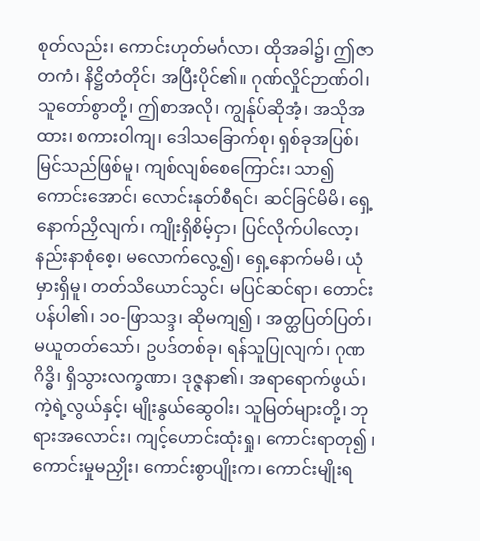စုတ်လည်း၊ ကောင်းဟုတ်မင်္ဂလာ၊ ထိုအခါ၌၊ ဤဇာတကံ၊ နိဋ္ဌိတံတိုင်၊ အပြီးပိုင်၏။ ဂုဏ်လှိုင်ဉာဏ်ဝါ၊ သူတော်စွာတို့၊ ဤစာအလို၊ ကျွန်ုပ်ဆိုအံ့၊ အသိုအထား၊ စကားဝါကျ၊ ဒေါသခြောက်စု၊ ရှစ်ခုအပြစ်၊ မြင်သည်ဖြစ်မူ၊ ကျစ်လျစ်စေကြောင်း၊ သာ၍ကောင်းအောင်၊ လောင်းနုတ်စီရင်၊ ဆင်ခြင်မိမိ၊ ရှေ့နောက်ညှိလျက်၊ ကျိုးရှိစိမ့်ငှာ၊ ပြင်လိုက်ပါလော့၊ နည်းနာစုံစေ့၊ မလောက်လွေ့၍၊ ရှေ့နောက်မမိ၊ ယုံမှားရှိမူ၊ တတ်သိယောင်သွင်၊ မပြင်ဆင်ရာ၊ တောင်းပန်ပါ၏၊ ၁၀-ဖြာသဒ္ဒ၊ ဆိုမကျ၍ ၊ အတ္ထပြတ်ပြတ်၊ မယူတတ်သော်၊ ဥပဒ်တစ်ခု၊ ရန်သူပြုလျက်၊ ဂုဏဂိဒ္ဓိ၊ ရှိသွားလက္ခဏာ၊ ဒုဇ္ဇနာ၏၊ အရာရောက်ဖွယ်၊ ကဲ့ရဲ့လွယ်နှင့်၊ မျိုးနွယ်ဆွေဝါး၊ သူမြတ်များတို့၊ ဘုရားအလောင်း၊ ကျင့်ဟောင်းထုံးရှု၊ ကောင်းရာတု၍ ၊ ကောင်းမှုမညှိုး၊ ကောင်းစွာပျိုးက၊ ကောင်းမျိုးရ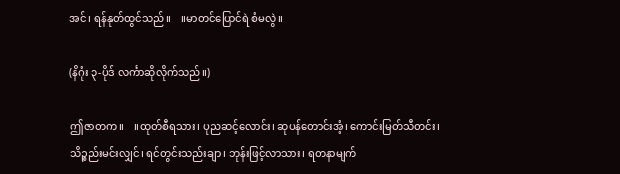အင်၊ ရန်နုတ်ထွင်သည်။    ။မာတင်ပြောင်ရဲ စံမလွဲ။

(နိဂုံး ၃-ပိုဒ် လင်္ကာဆိုလိုက်သည်။)

ဤဇာတက။    ။ထုတ်စီရသား၊ ပုညဆင့်လောင်း၊ ဆုပန်တောင်းအံ့၊ ကောင်းမြတ်သီတင်း၊ သိဉ္စည်းမင်းလျှင်၊ ရင်တွင်းသည်းချာ၊ ဘုန်းဖြင့်လာသား၊ ရတနာမျက်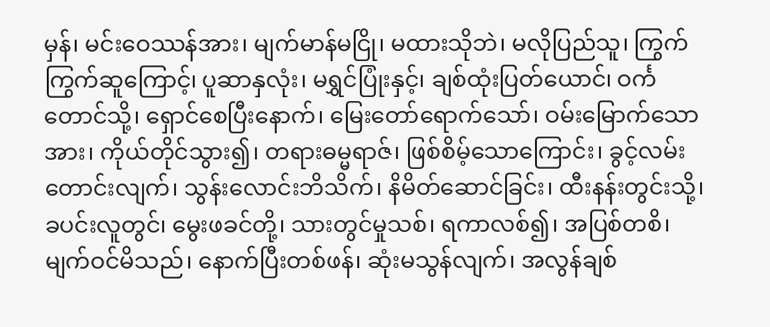မှန်၊ မင်းဝေဿန်အား၊ မျက်မာန်မငြို၊ မထားသိုဘဲ၊ မလိုပြည်သူ၊ ကြွက်ကြွက်ဆူကြောင့်၊ ပူဆာနှလုံး၊ မရွှင်ပြုံးနှင့်၊ ချစ်ထုံးပြတ်ယောင်၊ ဝင်္ကတောင်သို့၊ ရှောင်စေပြီးနောက်၊ မြေးတော်ရောက်သော်၊ ဝမ်းမြောက်သောအား၊ ကိုယ်တိုင်သွား၍၊ တရားဓမ္မရာဇ်၊ ဖြစ်စိမ့်သောကြောင်း၊ ခွင့်လမ်းတောင်းလျက်၊ သွန်းလောင်းဘိသိက်၊ နိမိတ်ဆောင်ခြင်း၊ ထီးနန်းတွင်းသို့၊ ခပင်းလူတွင်၊ မွေးဖခင်တို့၊ သားတွင်မှုသစ်၊ ရကာလစ်၍၊ အပြစ်တစိ၊ မျက်ဝင်မိသည်၊ နောက်ပြီးတစ်ဖန်၊ ဆုံးမသွန်လျက်၊ အလွန်ချစ်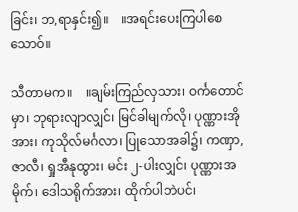ခြင်း၊ ဘ,ရာနှင်း၍။    ။အရင်းပေးကြပါစေသောဝ်။

သီတာမက။    ။ချမ်းကြည်လှသား၊ ဝင်္ကတောင်မှာ၊ ဘုရားလျာလျှင်၊ မြင်ခါမျက်လို၊ ပုဏ္ဏားအိုအား၊ ကုသိုလ်မင်္ဂလာ၊ ပြုသောအခါ၌၊ ကဏှာ, ဇာလီ၊ ရှုအီနုထွား၊ မင်း ၂-ပါးလျှင်၊ ပုဏ္ဏားအမိုက်၊ ဒေါသရိုက်အား၊ ထိုက်ပါဘဲပင်၊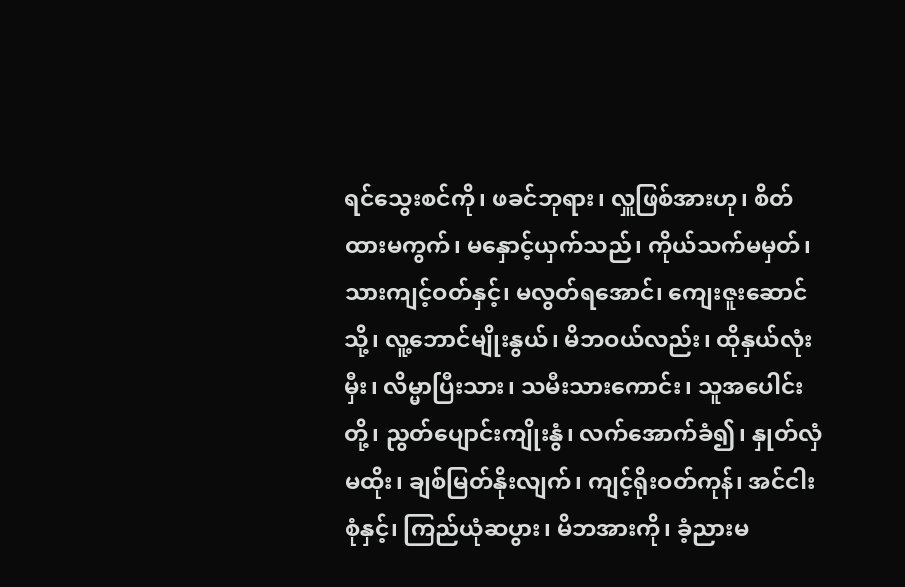ရင်သွေးစင်ကို၊ ဖခင်ဘုရား၊ လှူဖြစ်အားဟု၊ စိတ်ထားမကွက်၊ မနှောင့်ယှက်သည်၊ ကိုယ်သက်မမှတ်၊ သားကျင့်ဝတ်နှင့်၊ မလွတ်ရအောင်၊ ကျေးဇူးဆောင်သို့၊ လူ့ဘောင်မျိုးနွယ်၊ မိဘဝယ်လည်း၊ ထိုနှယ်လုံးမှီး၊ လိမ္မာပြီးသား၊ သမီးသားကောင်း၊ သူအပေါင်းတို့၊ ညွတ်ပျောင်းကျိုးနွံ၊ လက်အောက်ခံ၍၊ နှုတ်လှံမထိုး၊ ချစ်မြတ်နိုးလျက်၊ ကျင့်ရိုးဝတ်ကုန်၊ အင်ငါးစုံနှင့်၊ ကြည်ယုံဆပွား၊ မိဘအားကို၊ ခံ့ညားမ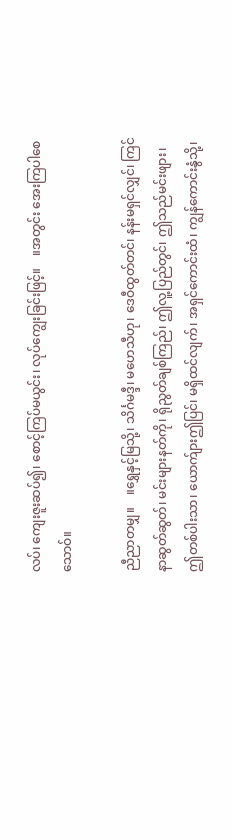လပ်၊ ကျေးဇူးဆပ်၍၊ စောင့်ကြပ်မယွင်း၊ လုပ်ကျွေးခြင်းဖြင့်။    ။အတွင်း အေးကြပါစေသောဝ်။

ညီညာတမျှ။    ။ရွှေနှင့်မြသို့၊ သိင်္ဂမဒ္ဒီ၊ မဟေသီဟု၊ ဒေဝီထွတ်တင်၊ နန်းမရှင်လျှင်၊ ကြင်နာဆွတ်ဆွတ်၊ မင်းများနတ်ကို၊ ရိုညွတ်ချစ်ကြည်၊ ဤလူ့ပြည်တွင်၊ ဤသည်မင်းဖျား၊ ဤတစ်ပါးသာ၊ ယောက်ျားဤပြင်၊ မရှိထင်လျက်၊ အရှင်ကောင်းထံ၊ ကျွန်ကောင်းနွံသို့၊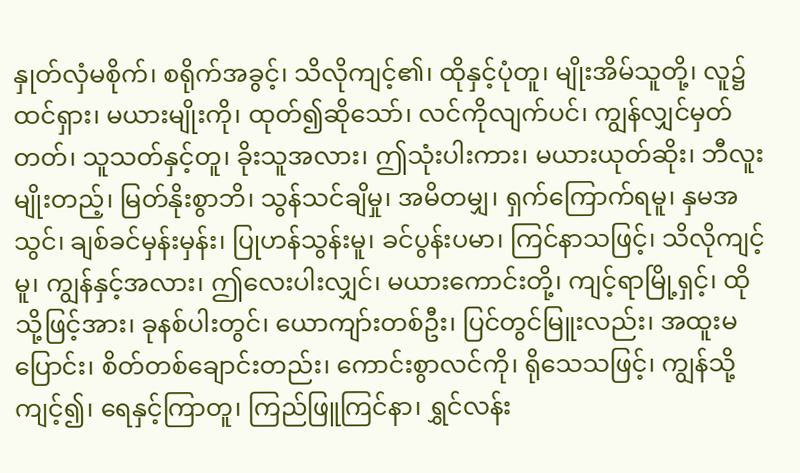နှုတ်လှံမစိုက်၊ စရိုက်အခွင့်၊ သိလိုကျင့်၏၊ ထိုနှင့်ပုံတူ၊ မျိုးအိမ်သူတို့၊ လူ၌ထင်ရှား၊ မယားမျိုးကို၊ ထုတ်၍ဆိုသော်၊ လင်ကိုလျက်ပင်၊ ကျွန်လျှင်မှတ်တတ်၊ သူသတ်နှင့်တူ၊ ခိုးသူအလား၊ ဤသုံးပါးကား၊ မယားယုတ်ဆိုး၊ ဘီလူးမျိုးတည့်၊ မြတ်နိုးစွာဘိ၊ သွန်သင်ချိမှု၊ အမိတမျှ၊ ရှက်ကြောက်ရမူ၊ နှမအသွင်၊ ချစ်ခင်မှန်းမှန်း၊ ပြုဟန်သွန်းမူ၊ ခင်ပွန်းပမာ၊ ကြင်နာသဖြင့်၊ သိလိုကျင့်မူ၊ ကျွန်နှင့်အလား၊ ဤလေးပါးလျှင်၊ မယားကောင်းတို့၊ ကျင့်ရာမြို့ရှင့်၊ ထိုသို့ဖြင့်အား၊ ခုနစ်ပါးတွင်၊ ယောကျာ်းတစ်ဦး၊ ပြင်တွင်မြူးလည်း၊ အထူးမပြောင်း၊ စိတ်တစ်ချောင်းတည်း၊ ကောင်းစွာလင်ကို၊ ရိုသေသဖြင့်၊ ကျွန်သို့ကျင့်၍၊ ရေနှင့်ကြာတူ၊ ကြည်ဖြူကြင်နာ၊ ရွှင်လန်း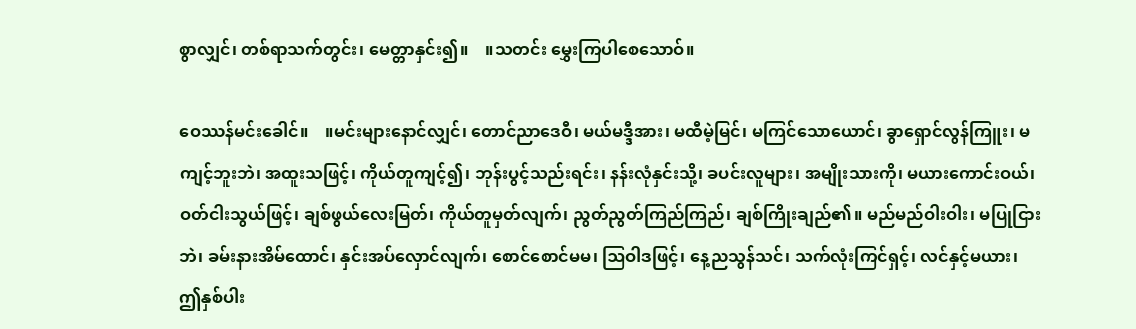စွာလျှင်၊ တစ်ရာသက်တွင်း၊ မေတ္တာနှင်း၍။    ။သတင်း မွှေးကြပါစေသောဝ်။

ဝေဿန်မင်းခေါင်။    ။မင်းများနောင်လျှင်၊ တောင်ညာဒေဝီ၊ မယ်မဒ္ဒီအား၊ မထီမဲ့မြင်၊ မကြင်သောယောင်၊ ခွာရှောင်လွန်ကြူး၊ မကျင့်ဘူးဘဲ၊ အထူးသဖြင့်၊ ကိုယ်တူကျင့်၍၊ ဘုန်းပွင့်သည်းရင်း၊ နန်းလုံနှင်းသို့၊ ခပင်းလူများ၊ အမျိုးသားကို၊ မယားကောင်းဝယ်၊ ဝတ်ငါးသွယ်ဖြင့်၊ ချစ်ဖွယ်လေးမြတ်၊ ကိုယ်တူမှတ်လျက်၊ ညွတ်ညွတ်ကြည်ကြည်၊ ချစ်ကြိုးချည်၏။ မည်မည်ဝါးဝါး၊ မပြုငြားဘဲ၊ ခမ်းနားအိမ်ထောင်၊ နှင်းအပ်လှောင်လျက်၊ စောင်စောင်မမ၊ ဩဝါဒဖြင့်၊ နေ့ညသွန်သင်၊ သက်လုံးကြင်ရှင့်၊ လင်နှင့်မယား၊ ဤနှစ်ပါး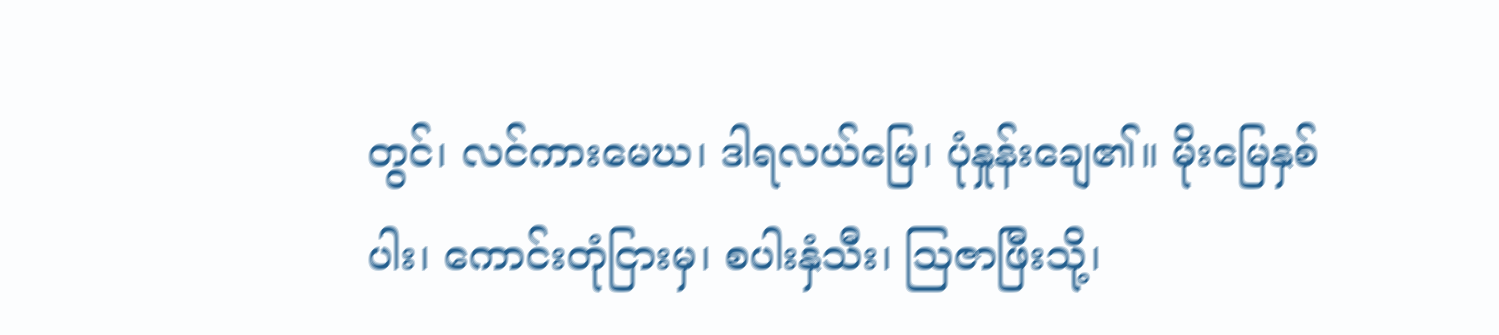တွင်၊ လင်ကားမေဃ၊ ဒါရလယ်မြေ၊ ပုံနှုန်းချေ၏။ မိုးမြေနှစ်ပါး၊ ကောင်းတုံငြားမှ၊ စပါးနှံသီး၊ သြဇာဖြီးသို့၊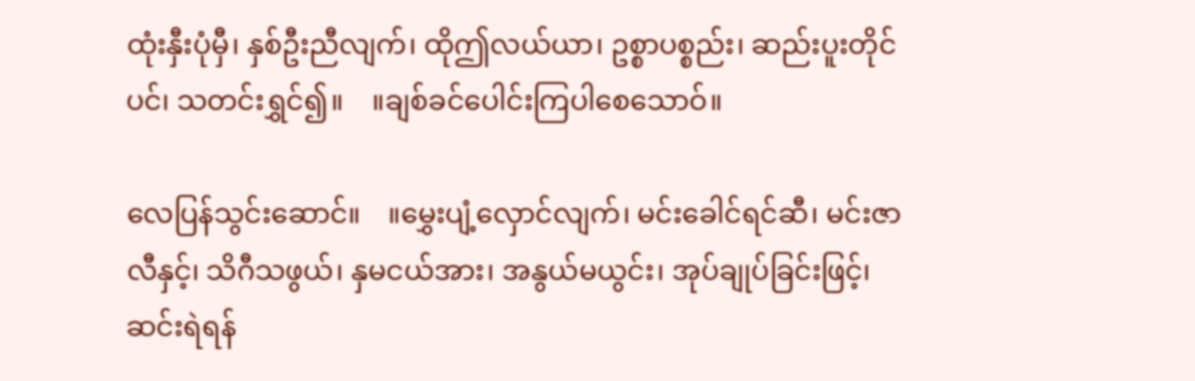ထုံးနှီးပုံမှီ၊ နှစ်ဦးညီလျက်၊ ထိုဤလယ်ယာ၊ ဥစ္စာပစ္စည်း၊ ဆည်းပူးတိုင်ပင်၊ သတင်းရွှင်၍။    ။ချစ်ခင်ပေါင်းကြပါစေသောဝ်။

လေပြန်သွင်းဆောင်။    ။မွှေးပျံ့လှောင်လျက်၊ မင်းခေါင်ရင်ဆီ၊ မင်းဇာလီနှင့်၊ သိဂီသဖွယ်၊ နှမငယ်အား၊ အနွယ်မယွင်း၊ အုပ်ချုပ်ခြင်းဖြင့်၊ ဆင်းရဲရန်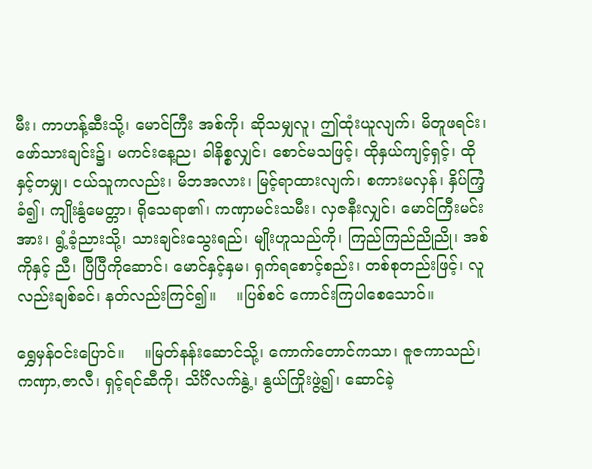မီး၊ ကာဟန့်ဆီးသို့၊ မောင်ကြီး အစ်ကို၊ ဆိုသမျှလူ၊ ဤထုံးယူလျက်၊ မိတူဖရင်း၊ ဖော်သားချင်း၌၊ မကင်းနေ့ည၊ ခါနိစ္စလျှင်၊ စောင်မသဖြင့်၊ ထိုနှယ်ကျင့်ရှင့်၊ ထိုနှင့်တမျှ၊ ငယ်သူကလည်း၊ မိဘအလား၊ မြင့်ရာထားလျက်၊ စကားမလှန်၊ နှိပ်ကြံ့ခံ၍၊ ကျိုးနွံမေတ္တာ၊ ရိုသေရာ၏၊ ကဏှာမင်းသမီး၊ လှဇနီးလျှင်၊ မောင်ကြီးမင်းအား၊ ရွံ့ခံ့ညားသို့၊ သားချင်းသွေးရည်၊ မျိုးဟူသည်ကို၊ ကြည်ကြည်ညိုညို၊ အစ်ကိုနှင့် ညီ၊ ပြီပြီကိုဆောင်၊ မောင်နှင့်နှမ၊ ရှက်ရစောင့်စည်း၊ တစ်စုတည်းဖြင့်၊ လူလည်းချစ်ခင်၊ နတ်လည်းကြင်၍။    ။ပြစ်စင် ကောင်းကြပါစေသောဝ်။

ရွှေမှန်ဝင်းပြောင်။    ။မြတ်နန်းဆောင်သို့၊ ကောက်တောင်ကသာ၊ ဇူဇကာသည်၊ ကဏှာ,ဇာလီ၊ ရှင့်ရင်ဆီကို၊ သိင်္ဂီလက်နွဲ့၊ နွယ်ကြိုးဖွဲ့၍၊ ဆောင်ခဲ့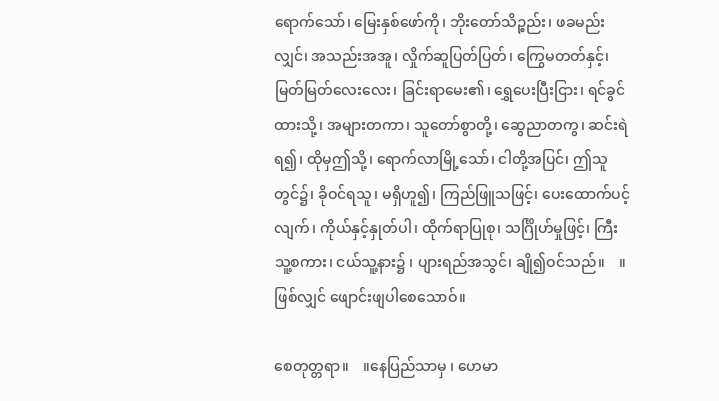ရောက်သော်၊ မြေးနှစ်ဖော်ကို၊ ဘိုးတော်သိဉ္စည်း၊ ဖခမည်းလျှင်၊ အသည်းအအူ၊ လှိုက်ဆူပြတ်ပြတ်၊ ကြွေမတတ်နှင့်၊ မြတ်မြတ်လေးလေး၊ ခြင်းရာမေး၏၊ ရွှေပေးပြီးငြား၊ ရင်ခွင်ထားသို့၊ အများတကာ၊ သူတော်စွာတို့၊ ဆွေညာတကွ၊ ဆင်းရဲရ၍၊ ထိုမှဤသို့၊ ရောက်လာမြို့သော်၊ ငါတို့အပြင်၊ ဤသူတွင်၌၊ ခိုဝင်ရသူ၊ မရှိဟူ၍၊ ကြည်ဖြူသဖြင့်၊ ပေးထောက်ပင့်လျက်၊ ကိုယ်နှင့်နှုတ်ပါ၊ ထိုက်ရာပြုစု၊ သင်္ဂြိုဟ်မှုဖြင့်၊ ကြီးသူ့စကား၊ ငယ်သူ့နား၌ ၊ ပျားရည်အသွင်၊ ချို၍ဝင်သည်။    ။ဖြစ်လျှင် ဖျောင်းဖျပါစေသောဝ်။

စေတုတ္တရာ။    ။နေပြည်သာမှ ၊ ဟေမာ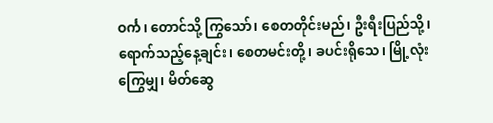ဝင်္က၊ တောင်သို့ ကြွသော်၊ စေတတိုင်းမည်၊ ဦးရီးပြည်သို့၊ ရောက်သည့်နေ့ချင်း၊ စေတမင်းတို့၊ ခပင်းရိုသေ၊ မြို့လုံးကြွေမျှ၊ မိတ်ဆွေ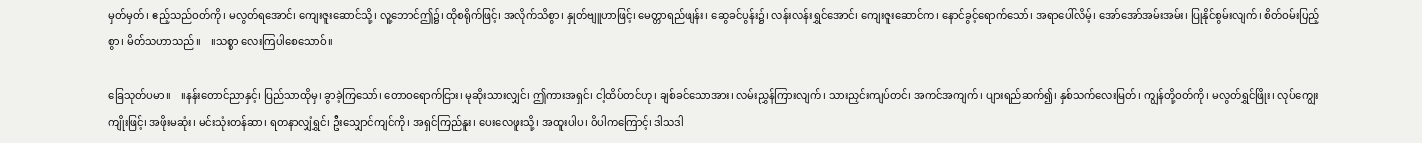မှတ်မှတ်၊ ဧည့်သည်ဝတ်ကို၊ မလွတ်ရအောင်၊ ကျေးဇူးဆောင်သို့၊ လူ့ဘောင်ဤ၌၊ ထိုစရိုက်ဖြင့်၊ အလိုက်သိစွာ၊ နှုတ်ဗျူဟာဖြင့်၊ မေတ္တာရည်ဖျန်း၊ ဆွေခင်ပွန်း၌၊ လန်းလန်းရွှင်အောင်၊ ကျေးဇူးဆောင်က၊ နောင်ခွင့်ရောက်သော်၊ အရာပေါ်လိမ့်၊ အော်အော်အမ်းအမ်း၊ ပြုနိုင်စွမ်းလျက်၊ စိတ်ဝမ်းပြည့်စွာ၊ မိတ်သဟာသည်။    ။သစ္စာ လေးကြပါစေသောဝ်။

ခြေသုတ်ပမာ။    ။နန်းတောင်ညာနှင့်၊ ပြည်သာထိုမှ၊ ခွာခဲ့ကြသော်၊ တောဝရောက်ငြား၊ မုဆိုးသားလျှင်၊ ဤကားအရှင်၊ ငါ့ထိပ်တင်ဟု၊ ချစ်ခင်သောအား၊ လမ်းညွှန်ကြားလျက်၊ သားညှင်းကျပ်တင်၊ အကင်အကျက်၊ ပျားရည်ဆက်၍၊ နှစ်သက်လေးမြတ်၊ ကျွန်တို့ဝတ်ကို၊ မလွတ်ရွှင်ဖြိုး၊ လုပ်ကျွေးကျိုးဖြင့်၊ အဖိုးမဆုံး၊ မင်းသုံးတန်ဆာ၊ ရတနာလျှံရွှင်၊ ဦးသျှောင်ကျင်ကို၊ အရှင်ကြည်နူး၊ ပေးလေဖူးသို့၊ အထူးပါပ၊ ဝိပါကကြောင့်၊ ဒါသဒါ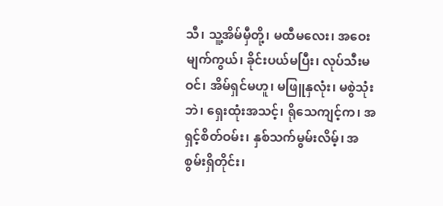သီ၊ သူ့အိမ်မှီတို့၊ မထီမလေး၊ အဝေးမျက်ကွယ်၊ ခိုင်းပယ်မပြီး၊ လုပ်သီးမဝင်၊ အိမ်ရှင်မဟူ၊ မဖြူနှလုံး၊ မစွဲသုံးဘဲ၊ ရှေးထုံးအသင့်၊ ရိုသေကျင့်က၊ အရှင့်စိတ်ဝမ်း၊ နှစ်သက်မွမ်းလိမ့်၊ အစွမ်းရှိတိုင်း၊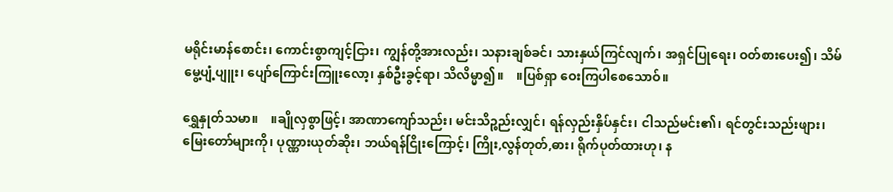မရိုင်းမာန်စောင်း၊ ကောင်းစွာကျင့်ငြား၊ ကျွန်တို့အားလည်း၊ သနားချစ်ခင်၊ သားနှယ်ကြင်လျက်၊ အရှင်ပြုရေး၊ ဝတ်စားပေး၍၊ သိမ်မွေ့ပျံ့ပျူး၊ ပျော်ကြောင်းကြူးလော့၊ နှစ်ဦးခွင့်ရာ၊ သိလိမ္မာ၍။    ။ပြစ်ရှာ ဝေးကြပါစေသောဝ်။

ရွှေနှုတ်သမာ။    ။ချိုလှစွာဖြင့်၊ အာဏာကျော်သည်း၊ မင်းသိဉ္စည်းလျှင်၊ ရန်လှည်းနှိပ်နှင်း၊ ငါသည်မင်း၏၊ ရင်တွင်းသည်းဖျား၊ မြေးတော်များကို၊ ပုဏ္ဏားယုတ်ဆိုး၊ ဘယ်ရန်ငြိုးကြောင့်၊ ကြိုး,လွန်တုတ်,ဓား၊ ရိုက်ပုတ်ထားဟု၊ န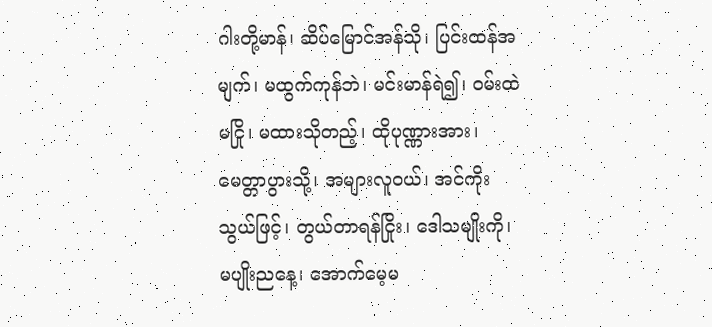ဂါးတို့မာန်၊ ဆိပ်မြောင်အန်သို၊ ပြင်းထန်အမျက်၊ မထွက်ကုန်ဘဲ၊ မင်းမာန်ရဲ၍၊ ဝမ်းထဲမငြို၊ မထားသိုတည့်၊ ထိုပုဏ္ဏားအား၊ မေတ္တာပွားသို့၊ အများလူဝယ်၊ အင်ကိုးသွယ်ဖြင့်၊ တွယ်တာရန်ငြိုး၊ ဒေါသမျိုးကို၊ မပျိုးညနေ့၊ အောက်မေ့မ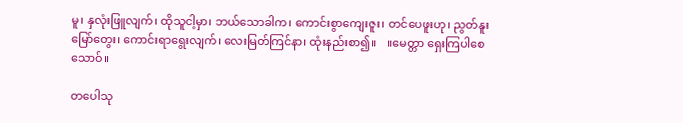မူ၊ နှလုံးဖြူလျက်၊ ထိုသူငါ့မှာ၊ ဘယ်သောခါက၊ ကောင်းစွာကျေးဇူး၊ တင်ပေဖူးဟု၊ ညွတ်နူးမြော်တွေး၊ ကောင်းရာရွေးလျက်၊ လေးမြတ်ကြင်နာ၊ ထုံးနည်းစာ၍။    ။မေတ္တာ ရှေးကြပါစေသောဝ်။

တပေါသု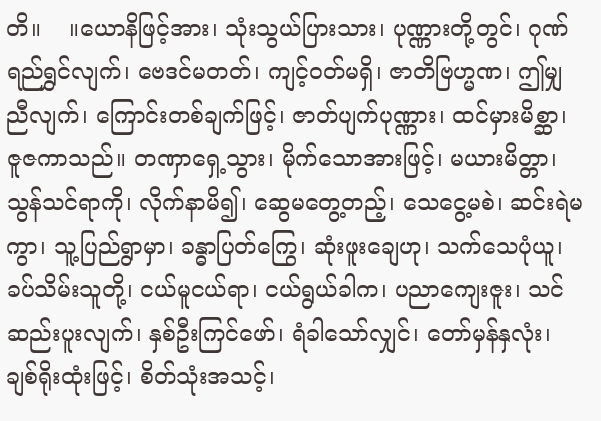တိ။    ။ယောနိဖြင့်အား၊ သုံးသွယ်ပြားသား၊ ပုဏ္ဏားတို့တွင်၊ ဂုဏ်ရည်ရွှင်လျက်၊ ဗေဒင်မတတ်၊ ကျင့်ဝတ်မရှိ၊ ဇာတိဗြဟ္မဏ၊ ဤမျှညီလျက်၊ ကြောင်းတစ်ချက်ဖြင့်၊ ဇာတ်ပျက်ပုဏ္ဏား၊ ထင်မှားမိစ္ဆာ၊ ဇူဇကာသည်။ တဏှာရှေ့သွား၊ မိုက်သောအားဖြင့်၊ မယားမိတ္တာ၊ သွန်သင်ရာကို၊ လိုက်နာမိ၍၊ ဆွေမတွေ့တည့်၊ သေငွေ့မစဲ၊ ဆင်းရဲမကွာ၊ သူ့ပြည်ရွာမှာ၊ ခန္ဓာပြတ်ကြွေ၊ ဆုံးဖူးချေဟု၊ သက်သေပုံယူ၊ ခပ်သိမ်းသူတို့၊ ငယ်မူငယ်ရာ၊ ငယ်ရွယ်ခါက၊ ပညာကျေးဇူး၊ သင်ဆည်းပူးလျက်၊ နှစ်ဦးကြင်ဖော်၊ ရံခါသော်လျှင်၊ တော်မှန်နှလုံး၊ ချစ်ရိုးထုံးဖြင့်၊ စိတ်သုံးအသင့်၊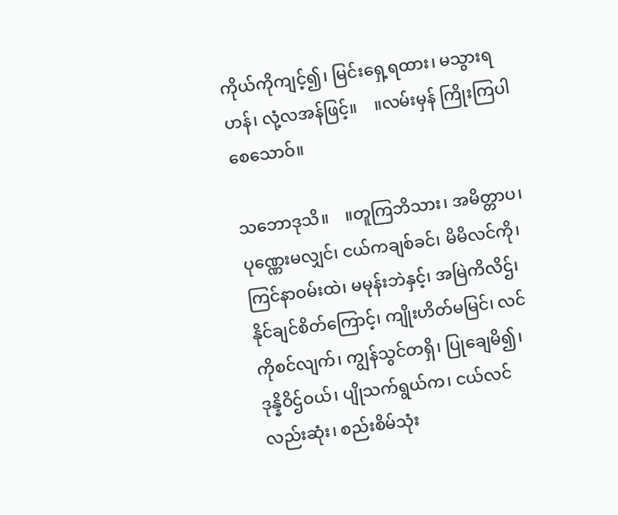ကိုယ်ကိုကျင့်၍၊ မြင်းရှေ့ရထား၊ မသွားရဟန်၊ လုံ့လအန်ဖြင့်။    ။လမ်းမှန် ကြိုးကြပါစေသောဝ်။

သဘောဒုသိ။    ။တူကြဘိသား၊ အမိတ္တာပ၊ ပုဏ္ဏေးမလျှင်၊ ငယ်ကချစ်ခင်၊ မိမိလင်ကို၊ ကြင်နာဝမ်းထဲ၊ မမုန်းဘဲနှင့်၊ အမြဲကိလိဌ်၊ နိုင်ချင်စိတ်ကြောင့်၊ ကျိုးဟိတ်မမြင်၊ လင်ကိုစင်လျက်၊ ကျွန်သွင်တရှိ၊ ပြုချေမိ၍၊ ဒုန္နိဝိဌ်ဝယ်၊ ပျိုသက်ရွယ်က၊ ငယ်လင်လည်းဆုံး၊ စည်းစိမ်သုံး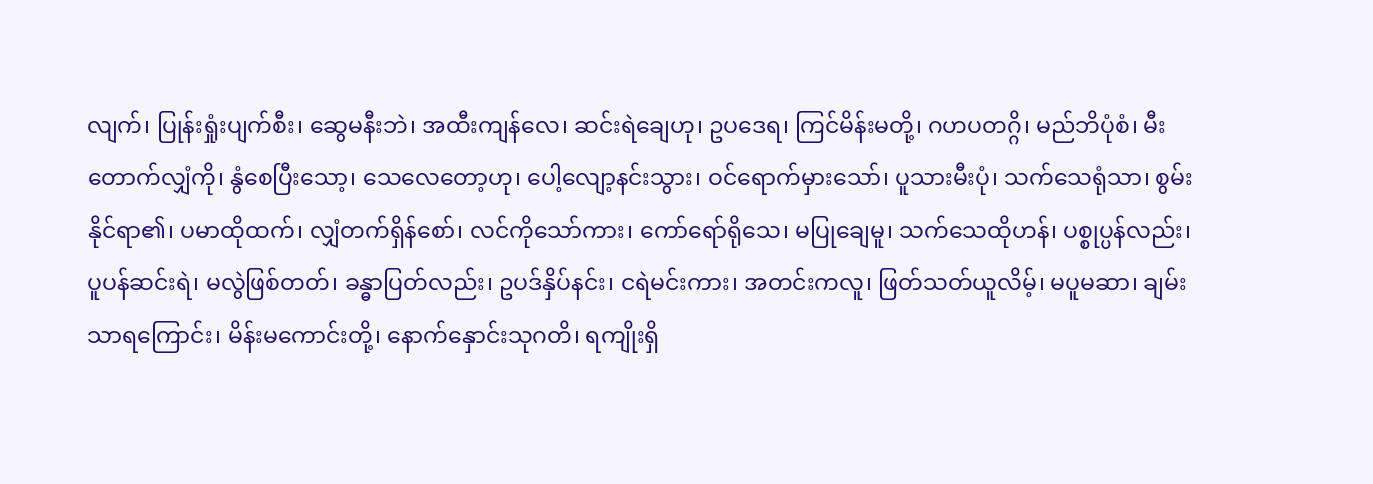လျက်၊ ပြုန်းရှုံးပျက်စီး၊ ဆွေမနီးဘဲ၊ အထီးကျန်လေ၊ ဆင်းရဲချေဟု၊ ဥပဒေရ၊ ကြင်မိန်းမတို့၊ ဂဟပတဂ္ဂိ၊ မည်ဘိပုံစံ၊ မီးတောက်လျှံကို၊ နွံစေပြီးသော့၊ သေလေတော့ဟု၊ ပေါ့လျော့နင်းသွား၊ ဝင်ရောက်မှားသော်၊ ပူသားမီးပုံ၊ သက်သေရုံသာ၊ စွမ်းနိုင်ရာ၏၊ ပမာထိုထက်၊ လျှံတက်ရှိန်စော်၊ လင်ကိုသော်ကား၊ ကော်ရော်ရိုသေ၊ မပြုချေမူ၊ သက်သေထိုဟန်၊ ပစ္စုပ္ပန်လည်း၊ ပူပန်ဆင်းရဲ၊ မလွဲဖြစ်တတ်၊ ခန္ဓာပြတ်လည်း၊ ဥပဒ်နှိပ်နင်း၊ ငရဲမင်းကား၊ အတင်းကလူ၊ ဖြတ်သတ်ယူလိမ့်၊ မပူမဆာ၊ ချမ်းသာရကြောင်း၊ မိန်းမကောင်းတို့၊ နောက်နှောင်းသုဂတိ၊ ရကျိုးရှိ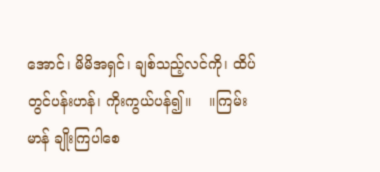အောင်၊ မိမိအရှင်၊ ချစ်သည့်လင်ကို၊ ထိပ်တွင်ပန်းဟန်၊ ကိုးကွယ်ပန်၍။    ။ကြမ်းမာန် ချိုးကြပါစေ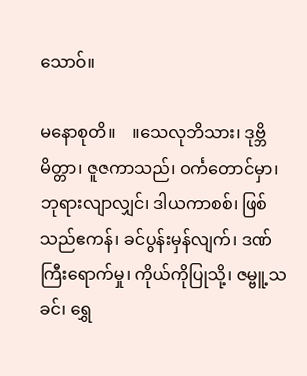သောဝ်။

မနောစုတိ။    ။သေလုဘိသား၊ ဒုဗ္ဘိမိတ္တာ၊ ဇူဇကာသည်၊ ဝင်္ကတောင်မှာ၊ ဘုရားလျာလျှင်၊ ဒါယကာစစ်၊ ဖြစ်သည်ဧကန်၊ ခင်ပွန်းမှန်လျက်၊ ဒဏ်ကြီးရောက်မှု၊ ကိုယ်ကိုပြုသို့၊ ဇမ္ဗူ့သခင်၊ ရွှေ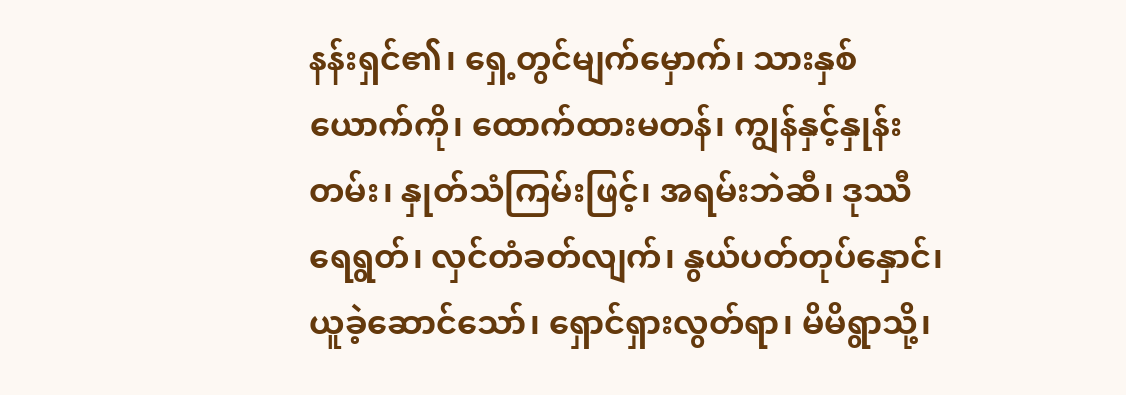နန်းရှင်၏၊ ရှေ့တွင်မျက်မှောက်၊ သားနှစ်ယောက်ကို၊ ထောက်ထားမတန်၊ ကျွန်နှင့်နှုန်းတမ်း၊ နှုတ်သံကြမ်းဖြင့်၊ အရမ်းဘဲဆီ၊ ဒုဿီရေရွတ်၊ လှင်တံခတ်လျက်၊ နွယ်ပတ်တုပ်နှောင်၊ ယူခဲ့ဆောင်သော်၊ ရှောင်ရှားလွတ်ရာ၊ မိမိရွာသို့၊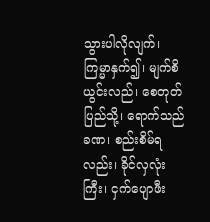သွားပါလိုလျက်၊ ကြမ္မာနှက်၍၊ မျက်စိယွင်းလည်၊ စေတုတ်ပြည်သို့၊ ရောက်သည်ခဏ၊ စည်းစိမ်ရလည်း၊ ခိုင်လှလုံးကြီး၊ ငှက်ပျောဖီး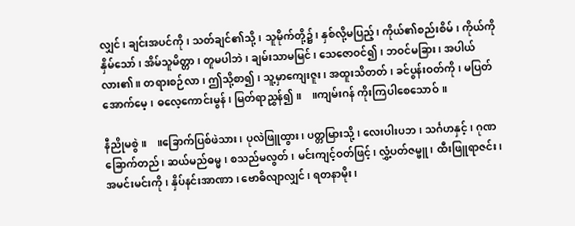လျှင်၊ ချင်းအပင်ကို၊ သတ်ချင်၏သို့၊ သူမိုက်တို့၌၊ နှစ်လို့မပြည့်၊ ကိုယ်၏စည်းစိမ်၊ ကိုယ်ကိုနှိမ်သော်၊ အိမ်သူမိတ္တာ၊ တူမပါဘဲ၊ ချမ်းသာမမြင်၊ သေဇောဝင်၍၊ ဘဝင်မခြား၊ အပါယ်လား၏။ တရားစဉ်လာ၊ ဤသို့စာ၍၊ သူ့မှာကျေးဇူး၊ အထူးသိတတ်၊ ခင်ပွန်းဝတ်ကို၊ မပြတ်အောက်မေ့၊ ဓလေ့ကောင်းမွန်၊ မြတ်ရာညွှန်၍။    ။ကျမ်းဂန် ကိုးကြပါစေသောဝ်။

နီညိုမစွဲ။    ။ခြောက်ပြစ်ဖဲသား၊ ပုလဲဖြူထွား၊ ပတ္တမြားသို့၊ လေးပါးပဘ၊ သင်္ဂဟနှင့်၊ ဂုဏခြောက်တည်၊ ဆယ်မည်ဓမ္မ၊ စသည်မလွတ်၊ မင်းကျင့်ဝတ်ဖြင့်၊ လွှံ့ပတ်ဇမ္ဗူ၊ ထီးဖြူရာဇင်း၊ အမင်းမင်းကို၊ နှိပ်နင်းအာဏာ၊ ဗောဓိလျာလျှင်၊ ရတနာမိုး၊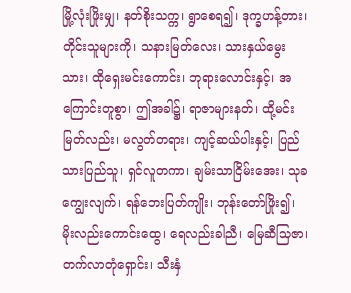မြို့လုံးဖြိုးမျှ၊ နတ်စိုးသက္က၊ ရွာစေရ၍၊ ဒုက္ခဟန့်တား၊ တိုင်းသူများကို၊ သနားမြတ်လေး၊ သားနှယ်မွေးသား၊ ထိုရှေးမင်းကောင်း၊ ဘုရားလောင်းနှင့်၊ အကြောင်းတူစွာ၊ ဤအခါ၌၊ ရာဇာများနတ်၊ ထို့မင်းမြတ်လည်း၊ မလွတ်တရား၊ ကျင့်ဆယ်ပါးနှင့်၊ ပြည်သားပြည်သူ၊ ရှင်လူတကာ၊ ချမ်းသာငြိမ်းအေး၊ သုခကျွေးလျက်၊ ရန်ဘေးပြတ်ကျိုး၊ ဘုန်းတော်ဖြိုး၍၊ မိုးလည်းကောင်းထွေ၊ ရေလည်းခါညီ၊ မြေဆီသြဇာ၊ တက်လာတုံရှောင်း၊ သီးနှံ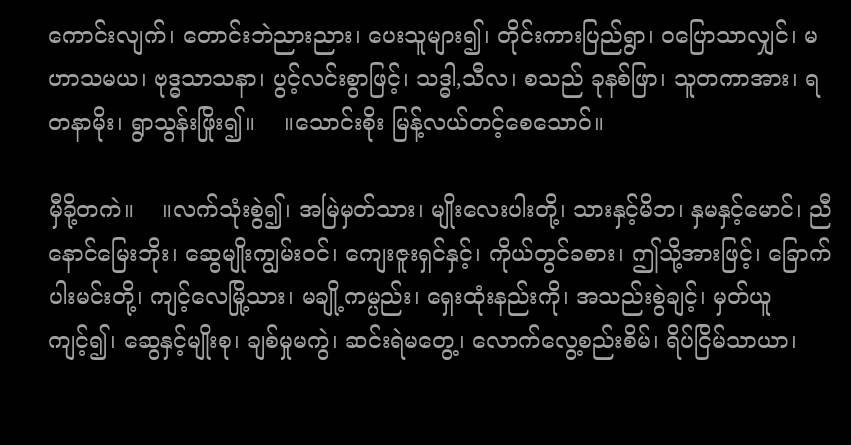ကောင်းလျက်၊ တောင်းဘဲညားညား၊ ပေးသူများ၍၊ တိုင်းကားပြည်ရွာ၊ ဝပြောသာလျှင်၊ မဟာသမယ၊ ဗုဒ္ဓသာသနာ၊ ပွင့်လင်းစွာဖြင့်၊ သဒ္ဓါ,သီလ၊ စသည် ခုနစ်ဖြာ၊ သူတကာအား၊ ရတနာမိုး၊ ရွာသွန်းဖြိုး၍။    ။သောင်းစိုး မြန့်လယ်တင့်စေသောဝ်။

မှီခို့တကဲ။    ။လက်သုံးစွဲ၍၊ အမြဲမှတ်သား၊ မျိုးလေးပါးတို့၊ သားနှင့်မိဘ၊ နှမနှင့်မောင်၊ ညီနောင်မြေးဘိုး၊ ဆွေမျိုးကျွမ်းဝင်၊ ကျေးဇူးရှင်နှင့်၊ ကိုယ်တွင်ခစား၊ ဤသို့အားဖြင့်၊ ခြောက်ပါးမင်းတို့၊ ကျင့်လေမြို့သား၊ မချို့ကမ္ပည်း၊ ရှေးထုံးနည်းကို၊ အသည်းစွဲချင့်၊ မှတ်ယူကျင့်၍၊ ဆွေနှင့်မျိုးစု၊ ချစ်မှုမကွဲ၊ ဆင်းရဲမတွေ့၊ လောက်လွေ့စည်းစိမ်၊ ရိပ်ငြိမ်သာယာ၊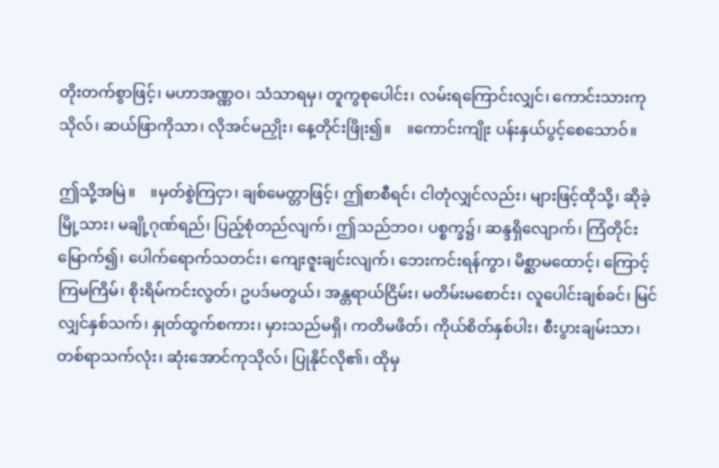တိုးတက်စွာဖြင့်၊ မဟာအဏ္ဏဝ၊ သံသာရမှ၊ တူကွစုပေါင်း၊ လမ်းရကြောင်းလျှင်၊ ကောင်းသားကုသိုလ်၊ ဆယ်ဖြာကိုသာ၊ လိုအင်မညှိုး၊ နေ့တိုင်းဖြိုး၍။    ။ကောင်းကျိုး ပန်းနှယ်ပွင့်စေသောဝ်။

ဤသို့အမြဲ။    ။မှတ်စွဲကြငှာ၊ ချစ်မေတ္တာဖြင့်၊ ဤစာစီရင်၊ ငါတုံလျှင်လည်း၊ များဖြင့်ထိုသို့၊ ဆိုခဲ့မြို့သား၊ မချို့ဂုဏ်ရည်၊ ပြည့်စုံတည်လျက်၊ ဤသည်ဘဝ၊ ပစ္စက္ခ၌၊ ဆန္ဒရှိလျောက်၊ ကြံတိုင်းမြောက်၍၊ ပေါက်ရောက်သတင်း၊ ကျေးဇူးချင်းလျက်၊ ဘေးကင်းရန်ကွာ၊ မိစ္ဆာမထောင့်၊ ကြောင့်ကြမကြိမ်၊ စိုးရိမ်ကင်းလွတ်၊ ဥပဒ်မတွယ်၊ အန္တရာယ်ငြိမ်း၊ မတိမ်းမစောင်း၊ လူပေါင်းချစ်ခင်၊ မြင်လျှင်နှစ်သက်၊ နှုတ်ထွက်စကား၊ မှားသည်မရှိ၊ ကတိမဖိတ်၊ ကိုယ်စိတ်နှစ်ပါး၊ စီးပွားချမ်းသာ၊ တစ်ရာသက်လုံး၊ ဆုံးအောင်ကုသိုလ်၊ ပြုနိုင်လို၏၊ ထိုမှ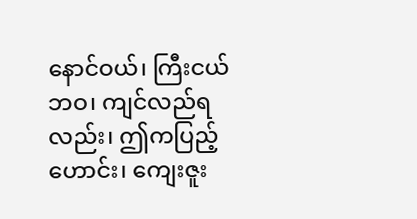နောင်ဝယ်၊ ကြီးငယ်ဘဝ၊ ကျင်လည်ရလည်း၊ ဤကပြည့်ဟောင်း၊ ကျေးဇူး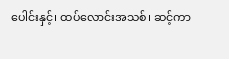ပေါင်းနှင့်၊ ထပ်လောင်းအသစ်၊ ဆင့်ကာ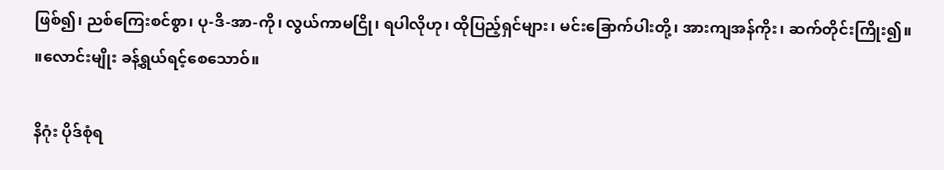ဖြစ်၍၊ ညစ်ကြေးစင်စွာ၊ ပု-ဒိ-အာ-ကို၊ လွယ်ကာမငြို၊ ရပါလိုဟု၊ ထိုပြည့်ရှင်များ၊ မင်းခြောက်ပါးတို့၊ အားကျအန်ကိုး၊ ဆက်တိုင်းကြိုး၍။    ။လောင်းမျိုး ခန့်ရွယ်ရင့်စေသောဝ်။

နိဂုံး ပိုဒ်စုံရ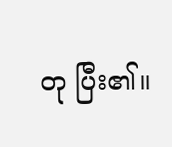တု ပြီး၏။